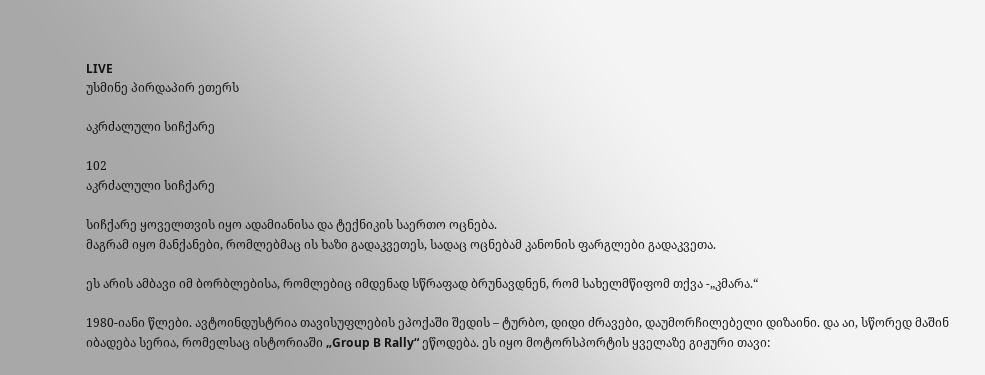LIVE
უსმინე პირდაპირ ეთერს

აკრძალული სიჩქარე

102
აკრძალული სიჩქარე

სიჩქარე ყოველთვის იყო ადამიანისა და ტექნიკის საერთო ოცნება.
მაგრამ იყო მანქანები, რომლებმაც ის ხაზი გადაკვეთეს, სადაც ოცნებამ კანონის ფარგლები გადაკვეთა.

ეს არის ამბავი იმ ბორბლებისა, რომლებიც იმდენად სწრაფად ბრუნავდნენ, რომ სახელმწიფომ თქვა -„კმარა.“

1980-იანი წლები. ავტოინდუსტრია თავისუფლების ეპოქაში შედის – ტურბო, დიდი ძრავები, დაუმორჩილებელი დიზაინი. და აი, სწორედ მაშინ იბადება სერია, რომელსაც ისტორიაში „Group B Rally“ ეწოდება. ეს იყო მოტორსპორტის ყველაზე გიჟური თავი: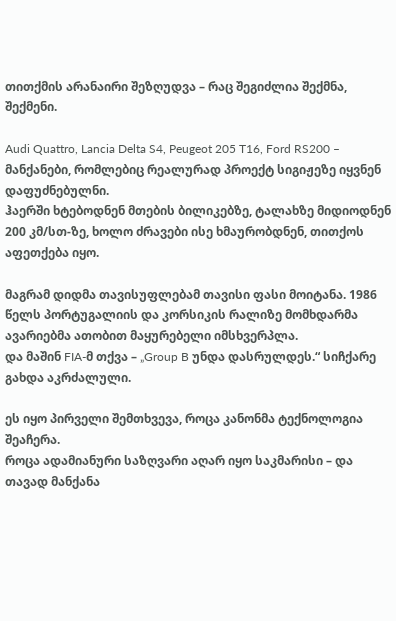თითქმის არანაირი შეზღუდვა – რაც შეგიძლია შექმნა, შექმენი.

Audi Quattro, Lancia Delta S4, Peugeot 205 T16, Ford RS200 – მანქანები, რომლებიც რეალურად პროექტ სიგიჟეზე იყვნენ დაფუძნებულნი.
ჰაერში ხტებოდნენ მთების ბილიკებზე, ტალახზე მიდიოდნენ 200 კმ/სთ-ზე, ხოლო ძრავები ისე ხმაურობდნენ, თითქოს აფეთქება იყო.

მაგრამ დიდმა თავისუფლებამ თავისი ფასი მოიტანა. 1986 წელს პორტუგალიის და კორსიკის რალიზე მომხდარმა ავარიებმა ათობით მაყურებელი იმსხვერპლა.
და მაშინ FIA-მ თქვა – „Group B უნდა დასრულდეს.“ სიჩქარე გახდა აკრძალული.

ეს იყო პირველი შემთხვევა, როცა კანონმა ტექნოლოგია შეაჩერა.
როცა ადამიანური საზღვარი აღარ იყო საკმარისი – და თავად მანქანა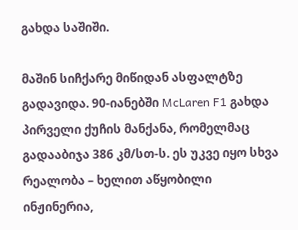გახდა საშიში.

მაშინ სიჩქარე მიწიდან ასფალტზე გადავიდა. 90-იანებში McLaren F1 გახდა პირველი ქუჩის მანქანა, რომელმაც გადააბიჯა 386 კმ/სთ-ს. ეს უკვე იყო სხვა რეალობა – ხელით აწყობილი ინჟინერია,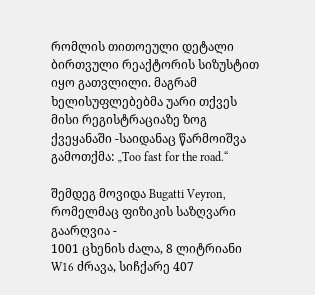რომლის თითოეული დეტალი ბირთვული რეაქტორის სიზუსტით იყო გათვლილი. მაგრამ ხელისუფლებებმა უარი თქვეს მისი რეგისტრაციაზე ზოგ ქვეყანაში -საიდანაც წარმოიშვა გამოთქმა: „Too fast for the road.“

შემდეგ მოვიდა Bugatti Veyron, რომელმაც ფიზიკის საზღვარი გაარღვია -
1001 ცხენის ძალა, 8 ლიტრიანი W16 ძრავა, სიჩქარე 407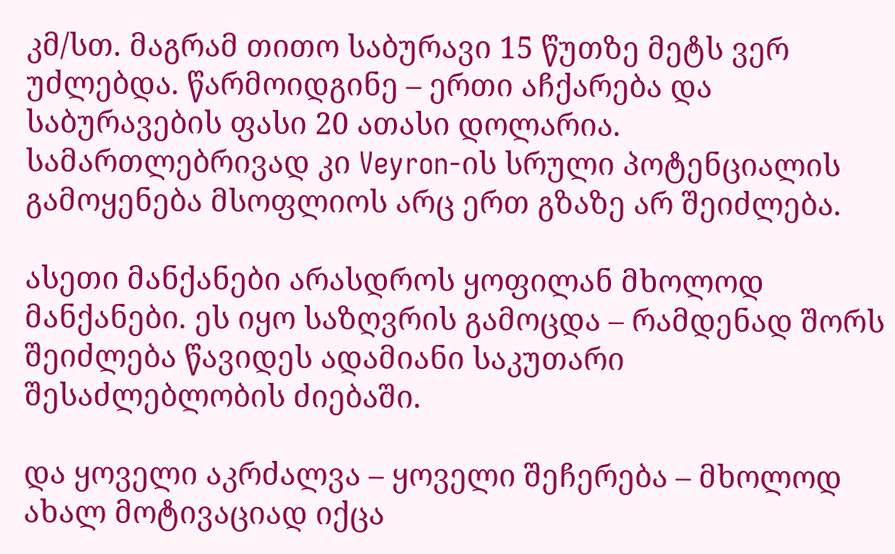კმ/სთ. მაგრამ თითო საბურავი 15 წუთზე მეტს ვერ უძლებდა. წარმოიდგინე – ერთი აჩქარება და საბურავების ფასი 20 ათასი დოლარია. სამართლებრივად კი Veyron-ის სრული პოტენციალის გამოყენება მსოფლიოს არც ერთ გზაზე არ შეიძლება.

ასეთი მანქანები არასდროს ყოფილან მხოლოდ მანქანები. ეს იყო საზღვრის გამოცდა – რამდენად შორს შეიძლება წავიდეს ადამიანი საკუთარი შესაძლებლობის ძიებაში.

და ყოველი აკრძალვა – ყოველი შეჩერება – მხოლოდ ახალ მოტივაციად იქცა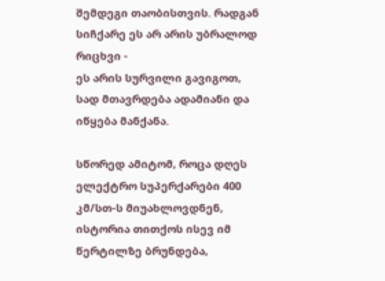შემდეგი თაობისთვის. რადგან სიჩქარე ეს არ არის უბრალოდ რიცხვი -
ეს არის სურვილი გავიგოთ, სად მთავრდება ადამიანი და იწყება მანქანა.

სწორედ ამიტომ, როცა დღეს ელექტრო სუპერქარები 400 კმ/სთ-ს მიუახლოვდნენ, ისტორია თითქოს ისევ იმ წერტილზე ბრუნდება,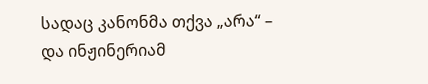სადაც კანონმა თქვა „არა“ – და ინჟინერიამ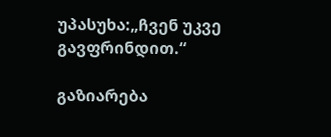უპასუხა:„ჩვენ უკვე გავფრინდით.“

გაზიარება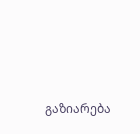გაზიარება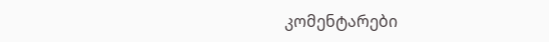კომენტარები